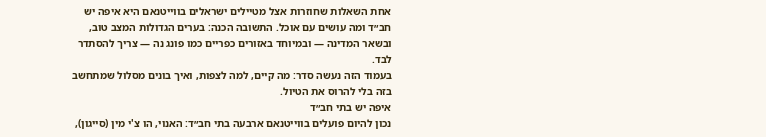אחת השאלות שחוזרות אצל מטיילים ישראלים בווייטנאם היא איפה יש חב״ד ומה עושים עם אוכל. התשובה הכנה: בערים הגדולות המצב טוב, ובשאר המדינה — ובמיוחד באזורים כפריים כמו פונג נה — צריך להסתדר לבד.
בעמוד הזה נעשה סדר: מה קיים, למה לצפות, ואיך בונים מסלול שמתחשב בזה בלי להרוס את הטיול.
איפה יש בתי חב״ד
נכון להיום פועלים בווייטנאם ארבעה בתי חב״ד: האנוי, הו צ'י מין (סייגון),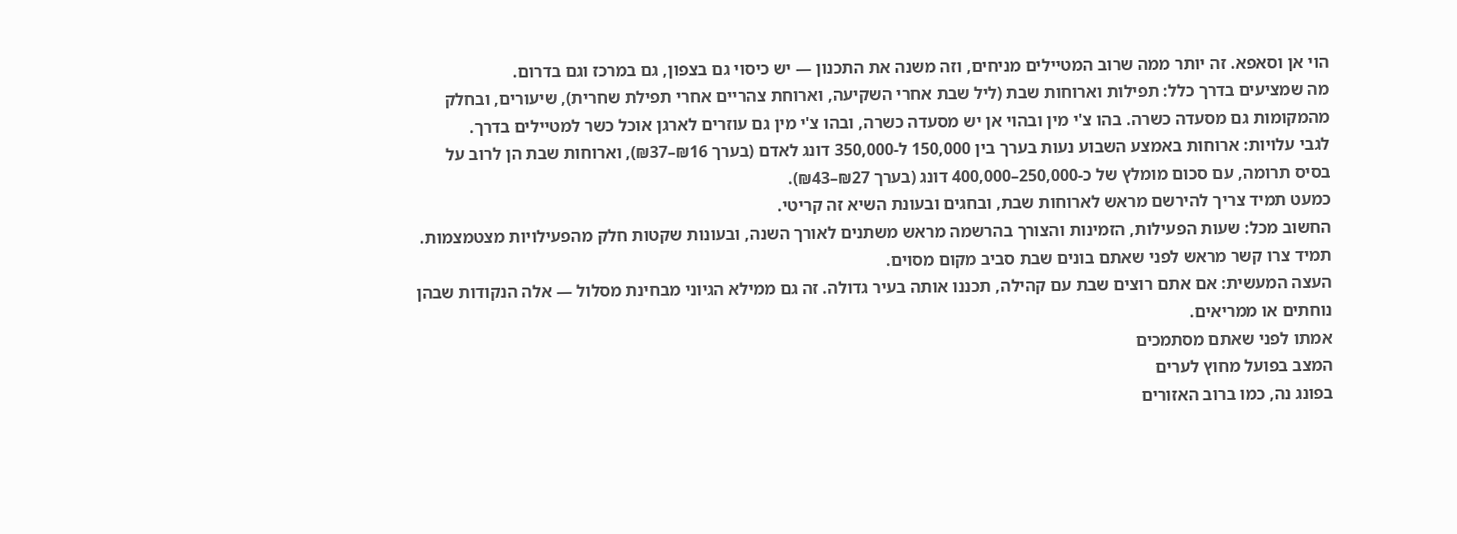הוי אן וסאפא. זה יותר ממה שרוב המטיילים מניחים, וזה משנה את התכנון — יש כיסוי גם בצפון, גם במרכז וגם בדרום.
מה שמציעים בדרך כלל: תפילות וארוחות שבת (ליל שבת אחרי השקיעה, וארוחת צהריים אחרי תפילת שחרית), שיעורים, ובחלק מהמקומות גם מסעדה כשרה. בהו צ'י מין ובהוי אן יש מסעדה כשרה, ובהו צ'י מין גם עוזרים לארגן אוכל כשר למטיילים בדרך.
לגבי עלויות: ארוחות באמצע השבוע נעות בערך בין 150,000 ל-350,000 דונג לאדם (בערך ₪16–₪37), וארוחות שבת הן לרוב על בסיס תרומה, עם סכום מומלץ של כ-250,000–400,000 דונג (בערך ₪27–₪43).
כמעט תמיד צריך להירשם מראש לארוחות שבת, ובחגים ובעונת השיא זה קריטי.
החשוב מכל: שעות הפעילות, הזמינות והצורך בהרשמה מראש משתנים לאורך השנה, ובעונות שקטות חלק מהפעילויות מצטמצמות. תמיד צרו קשר מראש לפני שאתם בונים שבת סביב מקום מסוים.
העצה המעשית: אם אתם רוצים שבת עם קהילה, תכננו אותה בעיר גדולה. זה גם ממילא הגיוני מבחינת מסלול — אלה הנקודות שבהן נוחתים או ממריאים.
אמתו לפני שאתם מסתמכים
המצב בפועל מחוץ לערים
בפונג נה, כמו ברוב האזורים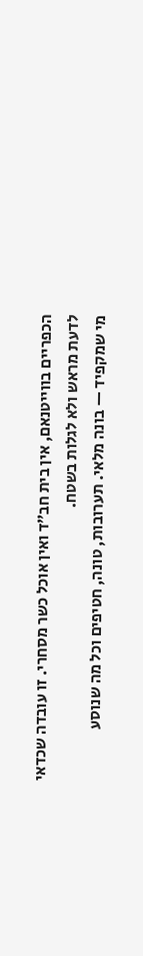הכפריים בווייטנאם, אין בית חב״ד ואין אוכל כשר מסחרי. זו עובדה שכדאי לדעת מראש ולא לגלות בשטח.
מי שמקפיד — בונה מלאי. תערובות, טונה, חטיפים וכל מה שנוסע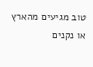טוב מגיעים מהארץ או נקנים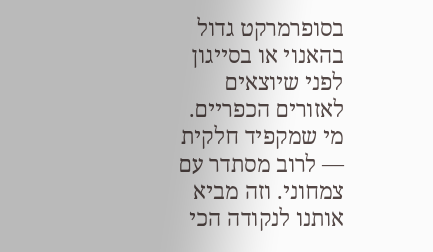בסופרמרקט גדול בהאנוי או בסייגון לפני שיוצאים לאזורים הכפריים.
מי שמקפיד חלקית — לרוב מסתדר עם צמחוני. וזה מביא אותנו לנקודה הכי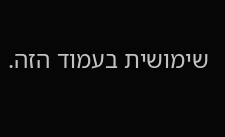שימושית בעמוד הזה.